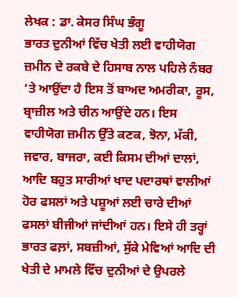ਲੇਖਕ : ਡਾ. ਕੇਸਰ ਸਿੰਘ ਭੰਗੂ
ਭਾਰਤ ਦੁਨੀਆਂ ਵਿੱਚ ਖੇਤੀ ਲਈ ਵਾਹੀਯੋਗ ਜ਼ਮੀਨ ਦੇ ਰਕਬੇ ਦੇ ਹਿਸਾਬ ਨਾਲ ਪਹਿਲੇ ਨੰਬਰ ‘ਤੇ ਆਉਂਦਾ ਹੈ ਇਸ ਤੋਂ ਬਾਅਦ ਅਮਰੀਕਾ, ਰੂਸ, ਬ੍ਰਾਜ਼ੀਲ ਅਤੇ ਚੀਨ ਆਉਂਦੇ ਹਨ। ਇਸ ਵਾਹੀਯੋਗ ਜ਼ਮੀਨ ਉੱਤੇ ਕਣਕ, ਝੋਨਾ, ਮੱਕੀ, ਜਵਾਰ, ਬਾਜਰਾ, ਕਈ ਕਿਸਮ ਦੀਆਂ ਦਾਲਾਂ, ਆਦਿ ਬਹੁਤ ਸਾਰੀਆਂ ਖਾਦ ਪਦਾਰਥਾਂ ਵਾਲੀਆਂ ਹੋਰ ਫਸਲਾਂ ਅਤੇ ਪਸ਼ੂਆਂ ਲਈ ਚਾਰੇ ਦੀਆਂ ਫਸਲਾਂ ਬੀਜੀਆਂ ਜਾਂਦੀਆਂ ਹਨ। ਇਸੇ ਹੀ ਤਰ੍ਹਾਂ ਭਾਰਤ ਫਲ਼ਾਂ, ਸਬਜ਼ੀਆਂ, ਸੁੱਕੇ ਮੇਵਿਆਂ ਆਦਿ ਦੀ ਖੇਤੀ ਦੇ ਮਾਮਲੇ ਵਿੱਚ ਦੁਨੀਆਂ ਦੇ ਉਪਰਲੇ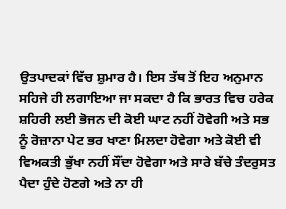ਉਤਪਾਦਕਾਂ ਵਿੱਚ ਸ਼ੁਮਾਰ ਹੈ। ਇਸ ਤੱਥ ਤੋਂ ਇਹ ਅਨੁਮਾਨ ਸਹਿਜੇ ਹੀ ਲਗਾਇਆ ਜਾ ਸਕਦਾ ਹੈ ਕਿ ਭਾਰਤ ਵਿਚ ਹਰੇਕ ਸ਼ਹਿਰੀ ਲਈ ਭੋਜਨ ਦੀ ਕੋਈ ਘਾਟ ਨਹੀਂ ਹੋਵੇਗੀ ਅਤੇ ਸਭ ਨੂੰ ਰੋਜ਼ਾਨਾ ਪੇਟ ਭਰ ਖਾਣਾ ਮਿਲਦਾ ਹੋਵੇਗਾ ਅਤੇ ਕੋਈ ਵੀ ਵਿਅਕਤੀ ਭੁੱਖਾ ਨਹੀਂ ਸੌਂਦਾ ਹੋਵੇਗਾ ਅਤੇ ਸਾਰੇ ਬੱਚੇ ਤੰਦਰੁਸਤ ਪੈਦਾ ਹੁੰਦੇ ਹੋਣਗੇ ਅਤੇ ਨਾ ਹੀ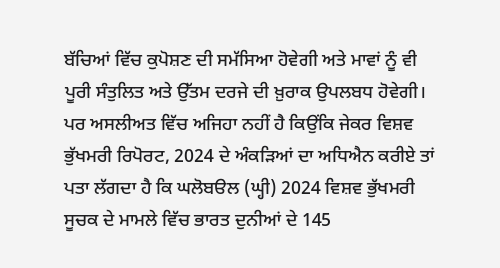ਬੱਚਿਆਂ ਵਿੱਚ ਕੁਪੋਸ਼ਣ ਦੀ ਸਮੱਸਿਆ ਹੋਵੇਗੀ ਅਤੇ ਮਾਵਾਂ ਨੂੰ ਵੀ ਪੂਰੀ ਸੰਤੁਲਿਤ ਅਤੇ ਉੱਤਮ ਦਰਜੇ ਦੀ ਖ਼ੁਰਾਕ ਉਪਲਬਧ ਹੋਵੇਗੀ। ਪਰ ਅਸਲੀਅਤ ਵਿੱਚ ਅਜਿਹਾ ਨਹੀਂ ਹੈ ਕਿਉਂਕਿ ਜੇਕਰ ਵਿਸ਼ਵ ਭੁੱਖਮਰੀ ਰਿਪੋਰਟ, 2024 ਦੇ ਅੰਕੜਿਆਂ ਦਾ ਅਧਿਐਨ ਕਰੀਏ ਤਾਂ ਪਤਾ ਲੱਗਦਾ ਹੈ ਕਿ ਘਲੋਬੳਲ (ਘ੍ਹੀ) 2024 ਵਿਸ਼ਵ ਭੁੱਖਮਰੀ ਸੂਚਕ ਦੇ ਮਾਮਲੇ ਵਿੱਚ ਭਾਰਤ ਦੁਨੀਆਂ ਦੇ 145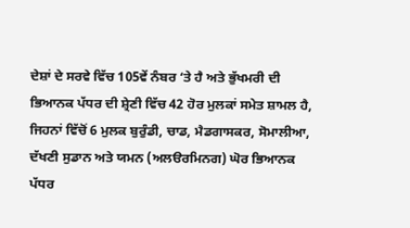ਦੇਸ਼ਾਂ ਦੇ ਸਰਵੇ ਵਿੱਚ 105ਵੇਂ ਨੰਬਰ ‘ਤੇ ਹੈ ਅਤੇ ਭੁੱਖਮਰੀ ਦੀ ਭਿਆਨਕ ਪੱਧਰ ਦੀ ਸ਼੍ਰੇਣੀ ਵਿੱਚ 42 ਹੋਰ ਮੁਲਕਾਂ ਸਮੇਤ ਸ਼ਾਮਲ ਹੈ, ਜਿਹਨਾਂ ਵਿੱਚੋਂ 6 ਮੁਲਕ ਬੁਰੁੰਡੀ, ਚਾਡ, ਮੈਡਗਾਸਕਰ, ਸੋਮਾਲੀਆ, ਦੱਖਣੀ ਸੁਡਾਨ ਅਤੇ ਯਮਨ (ਅਲੳਰਮਿਨਗ) ਘੋਰ ਭਿਆਨਕ ਪੱਧਰ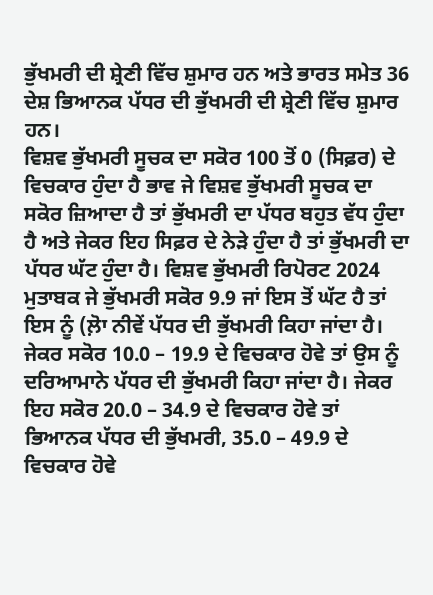ਭੁੱਖਮਰੀ ਦੀ ਸ਼੍ਰੇਣੀ ਵਿੱਚ ਸ਼ੁਮਾਰ ਹਨ ਅਤੇ ਭਾਰਤ ਸਮੇਤ 36 ਦੇਸ਼ ਭਿਆਨਕ ਪੱਧਰ ਦੀ ਭੁੱਖਮਰੀ ਦੀ ਸ਼੍ਰੇਣੀ ਵਿੱਚ ਸ਼ੁਮਾਰ ਹਨ।
ਵਿਸ਼ਵ ਭੁੱਖਮਰੀ ਸੂਚਕ ਦਾ ਸਕੋਰ 100 ਤੋਂ 0 (ਸਿਫ਼ਰ) ਦੇ ਵਿਚਕਾਰ ਹੁੰਦਾ ਹੈ ਭਾਵ ਜੇ ਵਿਸ਼ਵ ਭੁੱਖਮਰੀ ਸੂਚਕ ਦਾ ਸਕੋਰ ਜ਼ਿਆਦਾ ਹੈ ਤਾਂ ਭੁੱਖਮਰੀ ਦਾ ਪੱਧਰ ਬਹੁਤ ਵੱਧ ਹੁੰਦਾ ਹੈ ਅਤੇ ਜੇਕਰ ਇਹ ਸਿਫ਼ਰ ਦੇ ਨੇੜੇ ਹੁੰਦਾ ਹੈ ਤਾਂ ਭੁੱਖਮਰੀ ਦਾ ਪੱਧਰ ਘੱਟ ਹੁੰਦਾ ਹੈ। ਵਿਸ਼ਵ ਭੁੱਖਮਰੀ ਰਿਪੋਰਟ 2024 ਮੁਤਾਬਕ ਜੇ ਭੁੱਖਮਰੀ ਸਕੋਰ 9.9 ਜਾਂ ਇਸ ਤੋਂ ਘੱਟ ਹੈ ਤਾਂ ਇਸ ਨੂੰ (ਲ਼ੋਾ ਨੀਵੇਂ ਪੱਧਰ ਦੀ ਭੁੱਖਮਰੀ ਕਿਹਾ ਜਾਂਦਾ ਹੈ। ਜੇਕਰ ਸਕੋਰ 10.0 – 19.9 ਦੇ ਵਿਚਕਾਰ ਹੋਵੇ ਤਾਂ ਉਸ ਨੂੰ ਦਰਿਆਮਾਨੇ ਪੱਧਰ ਦੀ ਭੁੱਖਮਰੀ ਕਿਹਾ ਜਾਂਦਾ ਹੈ। ਜੇਕਰ ਇਹ ਸਕੋਰ 20.0 – 34.9 ਦੇ ਵਿਚਕਾਰ ਹੋਵੇ ਤਾਂ ਭਿਆਨਕ ਪੱਧਰ ਦੀ ਭੁੱਖਮਰੀ, 35.0 – 49.9 ਦੇ ਵਿਚਕਾਰ ਹੋਵੇ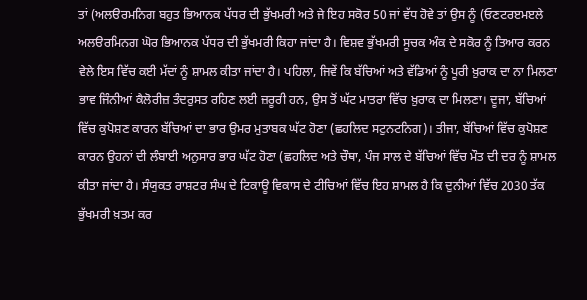ਤਾਂ (ਅਲੳਰਮਨਿਗ ਬਹੁਤ ਭਿਆਨਕ ਪੱਧਰ ਦੀ ਭੁੱਖਮਰੀ ਅਤੇ ਜੇ ਇਹ ਸਕੋਰ 50 ਜਾਂ ਵੱਧ ਹੋਵੇ ਤਾਂ ਉਸ ਨੂੰ (ਓਣਟਰੲਮੲਲੇ ਅਲੳਰਮਿਨਗ ਘੋਰ ਭਿਆਨਕ ਪੱਧਰ ਦੀ ਭੁੱਖਮਰੀ ਕਿਹਾ ਜਾਂਦਾ ਹੈ। ਵਿਸ਼ਵ ਭੁੱਖਮਰੀ ਸੂਚਕ ਅੰਕ ਦੇ ਸਕੋਰ ਨੂੰ ਤਿਆਰ ਕਰਨ ਵੇਲੇ ਇਸ ਵਿੱਚ ਕਈ ਮੱਦਾਂ ਨੂੰ ਸ਼ਾਮਲ ਕੀਤਾ ਜਾਂਦਾ ਹੈ। ਪਹਿਲਾ, ਜਿਵੇਂ ਕਿ ਬੱਚਿਆਂ ਅਤੇ ਵੱਡਿਆਂ ਨੂੰ ਪੂਰੀ ਖ਼ੁਰਾਕ ਦਾ ਨਾ ਮਿਲਣਾ ਭਾਵ ਜਿੰਨੀਆਂ ਕੈਲੋਰੀਜ਼ ਤੰਦਰੁਸਤ ਰਹਿਣ ਲਈ ਜ਼ਰੂਰੀ ਹਨ, ਉਸ ਤੋਂ ਘੱਟ ਮਾਤਰਾ ਵਿੱਚ ਖ਼ੁਰਾਕ ਦਾ ਮਿਲਣਾ। ਦੂਜਾ, ਬੱਚਿਆਂ ਵਿੱਚ ਕੁਪੋਸ਼ਣ ਕਾਰਨ ਬੱਚਿਆਂ ਦਾ ਭਾਰ ਉਮਰ ਮੁਤਾਬਕ ਘੱਟ ਹੋਣਾ (ਛਹਲਿਦ ਸਟੁਨਟਨਿਗ)। ਤੀਜਾ, ਬੱਚਿਆਂ ਵਿੱਚ ਕੁਪੋਸ਼ਣ ਕਾਰਨ ਉਹਨਾਂ ਦੀ ਲੰਬਾਈ ਅਨੁਸਾਰ ਭਾਰ ਘੱਟ ਹੋਣਾ (ਛਹਲਿਦ ਅਤੇ ਚੌਥਾ, ਪੰਜ ਸਾਲ ਦੇ ਬੱਚਿਆਂ ਵਿੱਚ ਮੌਤ ਦੀ ਦਰ ਨੂੰ ਸ਼ਾਮਲ ਕੀਤਾ ਜਾਂਦਾ ਹੈ। ਸੰਯੁਕਤ ਰਾਸ਼ਟਰ ਸੰਘ ਦੇ ਟਿਕਾਊ ਵਿਕਾਸ ਦੇ ਟੀਚਿਆਂ ਵਿੱਚ ਇਹ ਸ਼ਾਮਲ ਹੈ ਕਿ ਦੁਨੀਆਂ ਵਿੱਚ 2030 ਤੱਕ ਭੁੱਖਮਰੀ ਖ਼ਤਮ ਕਰ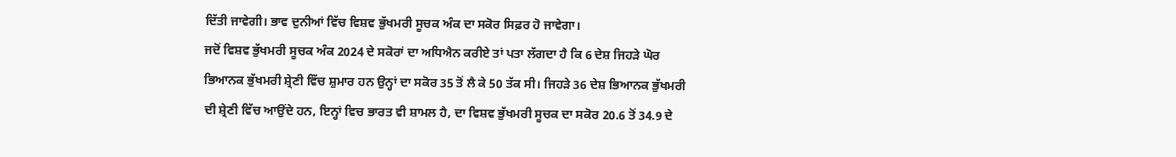ਦਿੱਤੀ ਜਾਵੇਗੀ। ਭਾਵ ਦੁਨੀਆਂ ਵਿੱਚ ਵਿਸ਼ਵ ਭੁੱਖਮਰੀ ਸੂਚਕ ਅੰਕ ਦਾ ਸਕੋਰ ਸਿਫ਼ਰ ਹੋ ਜਾਵੇਗਾ।
ਜਦੋਂ ਵਿਸ਼ਵ ਭੁੱਖਮਰੀ ਸੂਚਕ ਅੰਕ 2024 ਦੇ ਸਕੋਰਾਂ ਦਾ ਅਧਿਐਨ ਕਰੀਏ ਤਾਂ ਪਤਾ ਲੱਗਦਾ ਹੈ ਕਿ 6 ਦੇਸ਼ ਜਿਹੜੇ ਘੋਰ ਭਿਆਨਕ ਭੁੱਖਮਰੀ ਸ਼੍ਰੇਣੀ ਵਿੱਚ ਸ਼ੁਮਾਰ ਹਨ ਉਨ੍ਹਾਂ ਦਾ ਸਕੋਰ 35 ਤੋਂ ਲੈ ਕੇ 50 ਤੱਕ ਸੀ। ਜਿਹੜੇ 36 ਦੇਸ਼ ਭਿਆਨਕ ਭੁੱਖਮਰੀ ਦੀ ਸ਼੍ਰੇਣੀ ਵਿੱਚ ਆਉਂਦੇ ਹਨ, ਇਨ੍ਹਾਂ ਵਿਚ ਭਾਰਤ ਵੀ ਸ਼ਾਮਲ ਹੈ, ਦਾ ਵਿਸ਼ਵ ਭੁੱਖਮਰੀ ਸੂਚਕ ਦਾ ਸਕੋਰ 20.6 ਤੋਂ 34.9 ਦੇ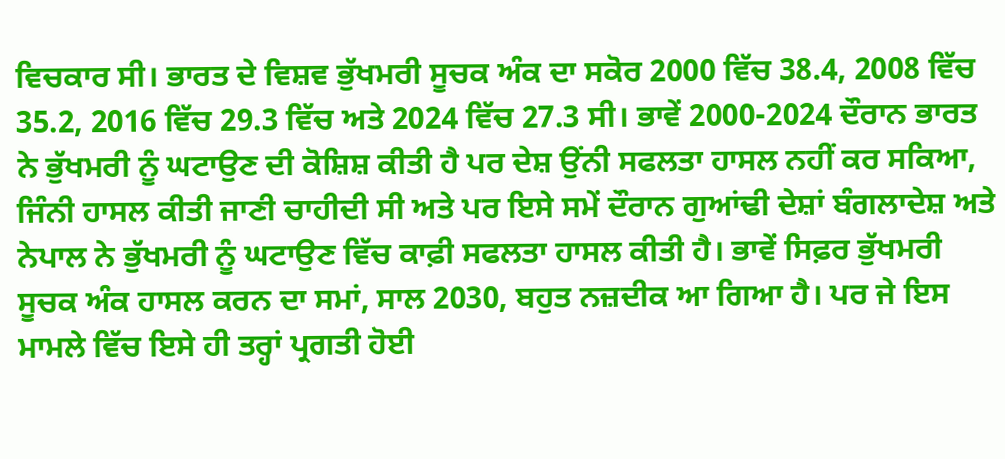ਵਿਚਕਾਰ ਸੀ। ਭਾਰਤ ਦੇ ਵਿਸ਼ਵ ਭੁੱਖਮਰੀ ਸੂਚਕ ਅੰਕ ਦਾ ਸਕੋਰ 2000 ਵਿੱਚ 38.4, 2008 ਵਿੱਚ 35.2, 2016 ਵਿੱਚ 29.3 ਵਿੱਚ ਅਤੇ 2024 ਵਿੱਚ 27.3 ਸੀ। ਭਾਵੇਂ 2000-2024 ਦੌਰਾਨ ਭਾਰਤ ਨੇ ਭੁੱਖਮਰੀ ਨੂੰ ਘਟਾਉਣ ਦੀ ਕੋਸ਼ਿਸ਼ ਕੀਤੀ ਹੈ ਪਰ ਦੇਸ਼ ਉਂਨੀ ਸਫਲਤਾ ਹਾਸਲ ਨਹੀਂ ਕਰ ਸਕਿਆ, ਜਿੰਨੀ ਹਾਸਲ ਕੀਤੀ ਜਾਣੀ ਚਾਹੀਦੀ ਸੀ ਅਤੇ ਪਰ ਇਸੇ ਸਮੇਂ ਦੌਰਾਨ ਗੁਆਂਢੀ ਦੇਸ਼ਾਂ ਬੰਗਲਾਦੇਸ਼ ਅਤੇ ਨੇਪਾਲ ਨੇ ਭੁੱਖਮਰੀ ਨੂੰ ਘਟਾਉਣ ਵਿੱਚ ਕਾਫ਼ੀ ਸਫਲਤਾ ਹਾਸਲ ਕੀਤੀ ਹੈ। ਭਾਵੇਂ ਸਿਫ਼ਰ ਭੁੱਖਮਰੀ ਸੂਚਕ ਅੰਕ ਹਾਸਲ ਕਰਨ ਦਾ ਸਮਾਂ, ਸਾਲ 2030, ਬਹੁਤ ਨਜ਼ਦੀਕ ਆ ਗਿਆ ਹੈ। ਪਰ ਜੇ ਇਸ ਮਾਮਲੇ ਵਿੱਚ ਇਸੇ ਹੀ ਤਰ੍ਹਾਂ ਪ੍ਰਗਤੀ ਹੋਈ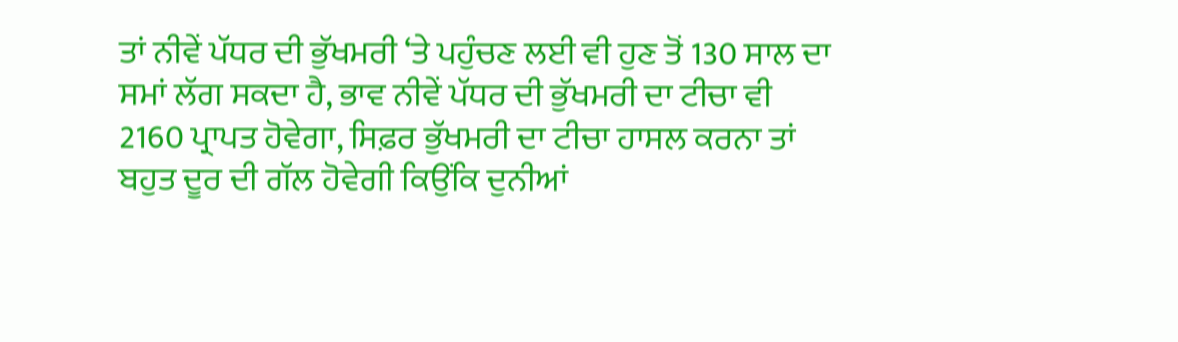ਤਾਂ ਨੀਵੇਂ ਪੱਧਰ ਦੀ ਭੁੱਖਮਰੀ ‘ਤੇ ਪਹੁੰਚਣ ਲਈ ਵੀ ਹੁਣ ਤੋਂ 130 ਸਾਲ ਦਾ ਸਮਾਂ ਲੱਗ ਸਕਦਾ ਹੈ, ਭਾਵ ਨੀਵੇਂ ਪੱਧਰ ਦੀ ਭੁੱਖਮਰੀ ਦਾ ਟੀਚਾ ਵੀ 2160 ਪ੍ਰਾਪਤ ਹੋਵੇਗਾ, ਸਿਫ਼ਰ ਭੁੱਖਮਰੀ ਦਾ ਟੀਚਾ ਹਾਸਲ ਕਰਨਾ ਤਾਂ ਬਹੁਤ ਦੂਰ ਦੀ ਗੱਲ ਹੋਵੇਗੀ ਕਿਉਂਕਿ ਦੁਨੀਆਂ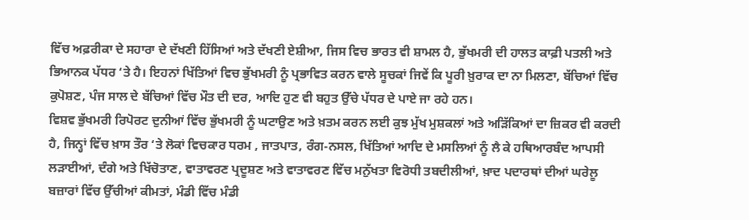ਵਿੱਚ ਅਫ਼ਰੀਕਾ ਦੇ ਸਹਾਰਾ ਦੇ ਦੱਖਣੀ ਹਿੱਸਿਆਂ ਅਤੇ ਦੱਖਣੀ ਏਸ਼ੀਆ, ਜਿਸ ਵਿਚ ਭਾਰਤ ਵੀ ਸ਼ਾਮਲ ਹੈ, ਭੁੱਖਮਰੀ ਦੀ ਹਾਲਤ ਕਾਫ਼ੀ ਪਤਲੀ ਅਤੇ ਭਿਆਨਕ ਪੱਧਰ ‘ਤੇ ਹੈ। ਇਹਨਾਂ ਖਿੱਤਿਆਂ ਵਿਚ ਭੁੱਖਮਰੀ ਨੂੰ ਪ੍ਰਭਾਵਿਤ ਕਰਨ ਵਾਲੇ ਸੂਚਕਾਂ ਜਿਵੇਂ ਕਿ ਪੂਰੀ ਖ਼ੁਰਾਕ ਦਾ ਨਾ ਮਿਲਣਾ, ਬੱਚਿਆਂ ਵਿੱਚ ਕੁਪੋਸ਼ਣ, ਪੰਜ ਸਾਲ ਦੇ ਬੱਚਿਆਂ ਵਿੱਚ ਮੌਤ ਦੀ ਦਰ, ਆਦਿ ਹੁਣ ਵੀ ਬਹੁਤ ਉੱਚੇ ਪੱਧਰ ਦੇ ਪਾਏ ਜਾ ਰਹੇ ਹਨ।
ਵਿਸ਼ਵ ਭੁੱਖਮਰੀ ਰਿਪੋਰਟ ਦੁਨੀਆਂ ਵਿੱਚ ਭੁੱਖਮਰੀ ਨੂੰ ਘਟਾਉਣ ਅਤੇ ਖ਼ਤਮ ਕਰਨ ਲਈ ਕੁਝ ਮੁੱਖ ਮੁਸ਼ਕਲਾਂ ਅਤੇ ਅੜਿੱਕਿਆਂ ਦਾ ਜ਼ਿਕਰ ਵੀ ਕਰਦੀ ਹੈ, ਜਿਨ੍ਹਾਂ ਵਿੱਚ ਖ਼ਾਸ ਤੌਰ ‘ਤੇ ਲੋਕਾਂ ਵਿਚਕਾਰ ਧਰਮ , ਜਾਤਪਾਤ, ਰੰਗ-ਨਸਲ, ਖਿੱਤਿਆਂ ਆਦਿ ਦੇ ਮਸਲਿਆਂ ਨੂੰ ਲੈ ਕੇ ਹਥਿਆਰਬੰਦ ਆਪਸੀ ਲੜਾਈਆਂ, ਦੰਗੇ ਅਤੇ ਖਿੱਚੋਤਾਣ, ਵਾਤਾਵਰਣ ਪ੍ਰਦੂਸ਼ਣ ਅਤੇ ਵਾਤਾਵਰਣ ਵਿੱਚ ਮਨੁੱਖਤਾ ਵਿਰੋਧੀ ਤਬਦੀਲੀਆਂ, ਖ਼ਾਦ ਪਦਾਰਥਾਂ ਦੀਆਂ ਘਰੇਲੂ ਬਜ਼ਾਰਾਂ ਵਿੱਚ ਉੱਚੀਆਂ ਕੀਮਤਾਂ, ਮੰਡੀ ਵਿੱਚ ਮੰਡੀ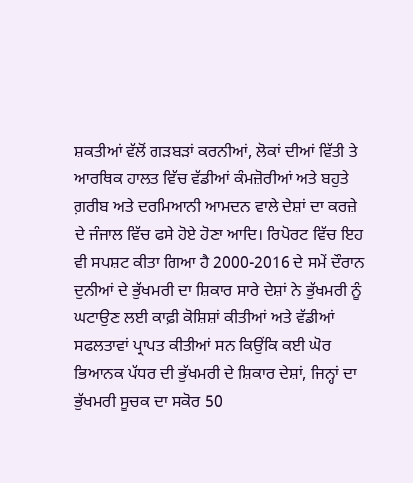ਸ਼ਕਤੀਆਂ ਵੱਲੋਂ ਗੜਬੜਾਂ ਕਰਨੀਆਂ, ਲੋਕਾਂ ਦੀਆਂ ਵਿੱਤੀ ਤੇ ਆਰਥਿਕ ਹਾਲਤ ਵਿੱਚ ਵੱਡੀਆਂ ਕੰਮਜ਼ੋਰੀਆਂ ਅਤੇ ਬਹੁਤੇ ਗ਼ਰੀਬ ਅਤੇ ਦਰਮਿਆਨੀ ਆਮਦਨ ਵਾਲੇ ਦੇਸ਼ਾਂ ਦਾ ਕਰਜ਼ੇ ਦੇ ਜੰਜਾਲ ਵਿੱਚ ਫਸੇ ਹੋਏ ਹੋਣਾ ਆਦਿ। ਰਿਪੋਰਟ ਵਿੱਚ ਇਹ ਵੀ ਸਪਸ਼ਟ ਕੀਤਾ ਗਿਆ ਹੈ 2000-2016 ਦੇ ਸਮੇਂ ਦੌਰਾਨ ਦੁਨੀਆਂ ਦੇ ਭੁੱਖਮਰੀ ਦਾ ਸ਼ਿਕਾਰ ਸਾਰੇ ਦੇਸ਼ਾਂ ਨੇ ਭੁੱਖਮਰੀ ਨੂੰ ਘਟਾਉਣ ਲਈ ਕਾਫ਼ੀ ਕੋਸ਼ਿਸ਼ਾਂ ਕੀਤੀਆਂ ਅਤੇ ਵੱਡੀਆਂ ਸਫਲਤਾਵਾਂ ਪ੍ਰਾਪਤ ਕੀਤੀਆਂ ਸਨ ਕਿਉਂਕਿ ਕਈ ਘੋਰ ਭਿਆਨਕ ਪੱਧਰ ਦੀ ਭੁੱਖਮਰੀ ਦੇ ਸ਼ਿਕਾਰ ਦੇਸ਼ਾਂ, ਜਿਨ੍ਹਾਂ ਦਾ ਭੁੱਖਮਰੀ ਸੂਚਕ ਦਾ ਸਕੋਰ 50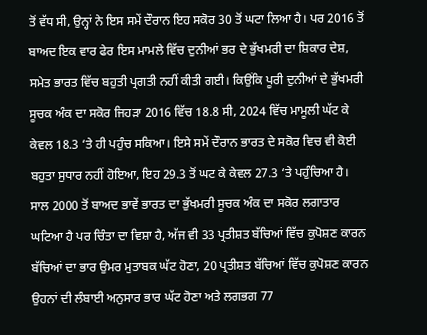ਤੋਂ ਵੱਧ ਸੀ, ਉਨ੍ਹਾਂ ਨੇ ਇਸ ਸਮੇਂ ਦੌਰਾਨ ਇਹ ਸਕੋਰ 30 ਤੋਂ ਘਟਾ ਲਿਆ ਹੈ। ਪਰ 2016 ਤੋਂ ਬਾਅਦ ਇਕ ਵਾਰ ਫੇਰ ਇਸ ਮਾਮਲੇ ਵਿੱਚ ਦੁਨੀਆਂ ਭਰ ਦੇ ਭੁੱਖਮਰੀ ਦਾ ਸ਼ਿਕਾਰ ਦੇਸ਼, ਸਮੇਤ ਭਾਰਤ ਵਿੱਚ ਬਹੁਤੀ ਪ੍ਰਗਤੀ ਨਹੀਂ ਕੀਤੀ ਗਈ। ਕਿਉਂਕਿ ਪੂਰੀ ਦੁਨੀਆਂ ਦੇ ਭੁੱਖਮਰੀ ਸੂਚਕ ਅੰਕ ਦਾ ਸਕੋਰ ਜਿਹੜਾ 2016 ਵਿੱਚ 18.8 ਸੀ, 2024 ਵਿੱਚ ਮਾਮੂਲੀ ਘੱਟ ਕੇ ਕੇਵਲ 18.3 ‘ਤੇ ਹੀ ਪਹੁੰਚ ਸਕਿਆ। ਇਸੇ ਸਮੇਂ ਦੌਰਾਨ ਭਾਰਤ ਦੇ ਸਕੋਰ ਵਿਚ ਵੀ ਕੋਈ ਬਹੁਤਾ ਸੁਧਾਰ ਨਹੀਂ ਹੋਇਆ, ਇਹ 29.3 ਤੋਂ ਘਟ ਕੇ ਕੇਵਲ 27.3 ‘ਤੇ ਪਹੁੰਚਿਆ ਹੈ। ਸਾਲ 2000 ਤੋਂ ਬਾਅਦ ਭਾਵੇਂ ਭਾਰਤ ਦਾ ਭੁੱਖਮਰੀ ਸੂਚਕ ਅੰਕ ਦਾ ਸਕੋਰ ਲਗਾਤਾਰ ਘਟਿਆ ਹੈ ਪਰ ਚਿੰਤਾ ਦਾ ਵਿਸ਼ਾ ਹੈ, ਅੱਜ ਵੀ 33 ਪ੍ਰਤੀਸ਼ਤ ਬੱਚਿਆਂ ਵਿੱਚ ਕੁਪੋਸ਼ਣ ਕਾਰਨ ਬੱਚਿਆਂ ਦਾ ਭਾਰ ਉਮਰ ਮੁਤਾਬਕ ਘੱਟ ਹੋਣਾ, 20 ਪ੍ਰਤੀਸ਼ਤ ਬੱਚਿਆਂ ਵਿੱਚ ਕੁਪੋਸ਼ਣ ਕਾਰਨ ਉਹਨਾਂ ਦੀ ਲੰਬਾਈ ਅਨੁਸਾਰ ਭਾਰ ਘੱਟ ਹੋਣਾ ਅਤੇ ਲਗਭਗ 77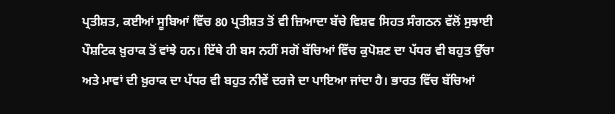ਪ੍ਰਤੀਸ਼ਤ, ਕਈਆਂ ਸੂਬਿਆਂ ਵਿੱਚ 80 ਪ੍ਰਤੀਸ਼ਤ ਤੋਂ ਵੀ ਜ਼ਿਆਦਾ ਬੱਚੇ ਵਿਸ਼ਵ ਸਿਹਤ ਸੰਗਠਨ ਵੱਲੋਂ ਸੁਝਾਈ ਪੌਸ਼ਟਿਕ ਖ਼ੁਰਾਕ ਤੋਂ ਵਾਂਝੇ ਹਨ। ਇੱਥੇ ਹੀ ਬਸ ਨਹੀਂ ਸਗੋਂ ਬੱਚਿਆਂ ਵਿੱਚ ਕੁਪੋਸ਼ਣ ਦਾ ਪੱਧਰ ਵੀ ਬਹੁਤ ਉੱਚਾ ਅਤੇ ਮਾਵਾਂ ਦੀ ਖ਼ੁਰਾਕ ਦਾ ਪੱਧਰ ਵੀ ਬਹੁਤ ਨੀਵੇਂ ਦਰਜੇ ਦਾ ਪਾਇਆ ਜਾਂਦਾ ਹੈ। ਭਾਰਤ ਵਿੱਚ ਬੱਚਿਆਂ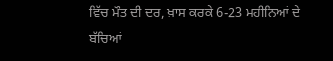ਵਿੱਚ ਮੌਤ ਦੀ ਦਰ, ਖ਼ਾਸ ਕਰਕੇ 6-23 ਮਹੀਨਿਆਂ ਦੇ ਬੱਚਿਆਂ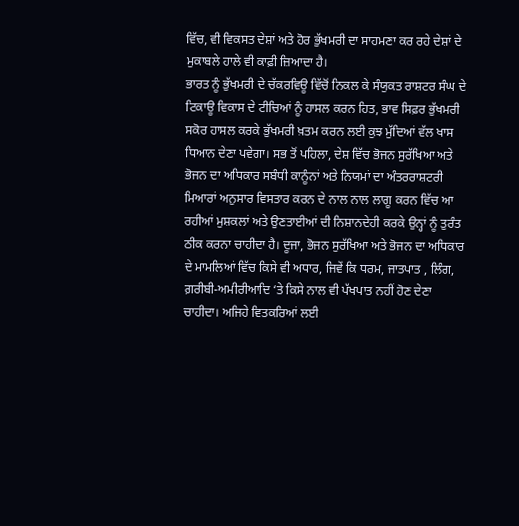ਵਿੱਚ, ਵੀ ਵਿਕਸਤ ਦੇਸ਼ਾਂ ਅਤੇ ਹੋਰ ਭੁੱਖਮਰੀ ਦਾ ਸਾਹਮਣਾ ਕਰ ਰਹੇ ਦੇਸ਼ਾਂ ਦੇ ਮੁਕਾਬਲੇ ਹਾਲੇ ਵੀ ਕਾਫ਼ੀ ਜ਼ਿਆਦਾ ਹੈ।
ਭਾਰਤ ਨੂੰ ਭੁੱਖਮਰੀ ਦੇ ਚੱਕਰਵਿਊ ਵਿੱਚੋਂ ਨਿਕਲ ਕੇ ਸੰਯੁਕਤ ਰਾਸ਼ਟਰ ਸੰਘ ਦੇ ਟਿਕਾਊ ਵਿਕਾਸ ਦੇ ਟੀਚਿਆਂ ਨੂੰ ਹਾਸਲ ਕਰਨ ਹਿਤ, ਭਾਵ ਸਿਫ਼ਰ ਭੁੱਖਮਰੀ ਸਕੋਰ ਹਾਸਲ ਕਰਕੇ ਭੁੱਖਮਰੀ ਖ਼ਤਮ ਕਰਨ ਲਈ ਕੁਝ ਮੁੱਦਿਆਂ ਵੱਲ ਖਾਸ ਧਿਆਨ ਦੇਣਾ ਪਵੇਗਾ। ਸਭ ਤੋਂ ਪਹਿਲਾ, ਦੇਸ਼ ਵਿੱਚ ਭੋਜਨ ਸੁਰੱਖਿਆ ਅਤੇ ਭੋਜਨ ਦਾ ਅਧਿਕਾਰ ਸਬੰਧੀ ਕਾਨੂੰਨਾਂ ਅਤੇ ਨਿਯਮਾਂ ਦਾ ਅੰਤਰਰਾਸ਼ਟਰੀ ਮਿਆਰਾਂ ਅਨੁਸਾਰ ਵਿਸਤਾਰ ਕਰਨ ਦੇ ਨਾਲ ਨਾਲ ਲਾਗੂ ਕਰਨ ਵਿੱਚ ਆ ਰਹੀਆਂ ਮੁਸ਼ਕਲਾਂ ਅਤੇ ਉਣਤਾਈਆਂ ਦੀ ਨਿਸ਼ਾਨਦੇਹੀ ਕਰਕੇ ਉਨ੍ਹਾਂ ਨੂੰ ਤੁਰੰਤ ਠੀਕ ਕਰਨਾ ਚਾਹੀਦਾ ਹੈ। ਦੂਜਾ, ਭੋਜਨ ਸੁਰੱਖਿਆ ਅਤੇ ਭੋਜਨ ਦਾ ਅਧਿਕਾਰ ਦੇ ਮਾਮਲਿਆਂ ਵਿੱਚ ਕਿਸੇ ਵੀ ਅਧਾਰ, ਜਿਵੇਂ ਕਿ ਧਰਮ, ਜਾਤਪਾਤ , ਲਿੰਗ, ਗ਼ਰੀਬੀ-ਅਮੀਰੀਆਦਿ ‘ਤੇ ਕਿਸੇ ਨਾਲ ਵੀ ਪੱਖਪਾਤ ਨਹੀਂ ਹੋਣ ਦੇਣਾ ਚਾਹੀਦਾ। ਅਜਿਹੇ ਵਿਤਕਰਿਆਂ ਲਈ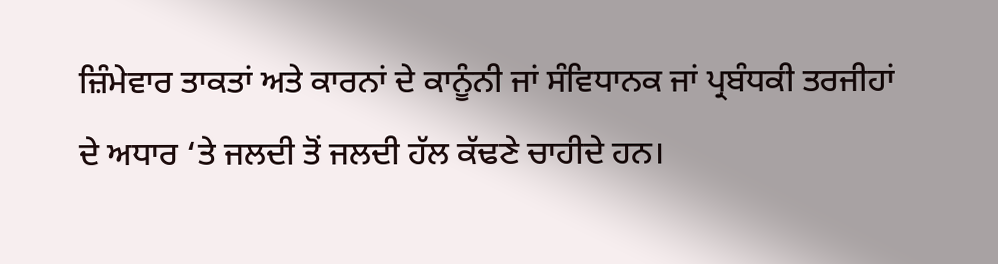ਜ਼ਿੰਮੇਵਾਰ ਤਾਕਤਾਂ ਅਤੇ ਕਾਰਨਾਂ ਦੇ ਕਾਨੂੰਨੀ ਜਾਂ ਸੰਵਿਧਾਨਕ ਜਾਂ ਪ੍ਰਬੰਧਕੀ ਤਰਜੀਹਾਂ ਦੇ ਅਧਾਰ ‘ਤੇ ਜਲਦੀ ਤੋਂ ਜਲਦੀ ਹੱਲ ਕੱਢਣੇ ਚਾਹੀਦੇ ਹਨ।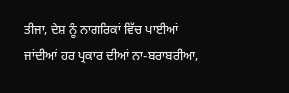ਤੀਜਾ, ਦੇਸ਼ ਨੂੰ ਨਾਗਰਿਕਾਂ ਵਿੱਚ ਪਾਈਆਂ ਜਾਂਦੀਆਂ ਹਰ ਪ੍ਰਕਾਰ ਦੀਆਂ ਨਾ-ਬਰਾਬਰੀਆ,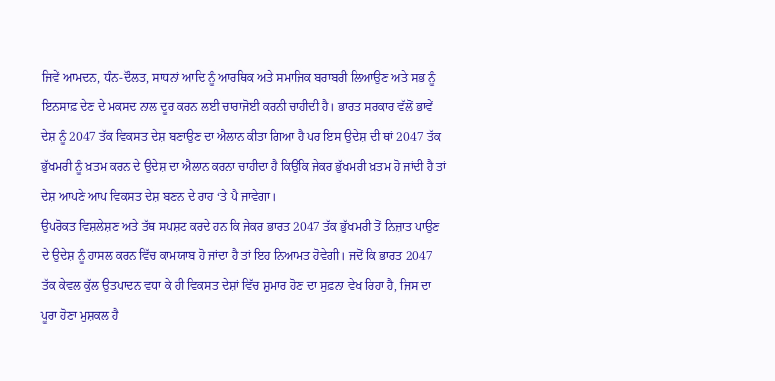ਜਿਵੇਂ ਆਮਦਨ, ਧੰਨ-ਦੌਲਤ, ਸਾਧਨਾਂ ਆਦਿ ਨੂੰ ਆਰਥਿਕ ਅਤੇ ਸਮਾਜਿਕ ਬਰਾਬਰੀ ਲਿਆਉਣ ਅਤੇ ਸਭ ਨੂੰ ਇਨਸਾਫ਼ ਦੇਣ ਦੇ ਮਕਸਦ ਨਾਲ ਦੂਰ ਕਰਨ ਲਈ ਚਾਰਾਜੋਈ ਕਰਨੀ ਚਾਹੀਦੀ ਹੈ। ਭਾਰਤ ਸਰਕਾਰ ਵੱਲੋਂ ਭਾਵੇਂ ਦੇਸ਼ ਨੂੰ 2047 ਤੱਕ ਵਿਕਸਤ ਦੇਸ਼ ਬਣਾਉਣ ਦਾ ਐਲਾਨ ਕੀਤਾ ਗਿਆ ਹੈ ਪਰ ਇਸ ਉਦੇਸ਼ ਦੀ ਥਾਂ 2047 ਤੱਕ ਭੁੱਖਮਰੀ ਨੂੰ ਖ਼ਤਮ ਕਰਨ ਦੇ ਉਦੇਸ਼ ਦਾ ਐਲਾਨ ਕਰਨਾ ਚਾਹੀਦਾ ਹੈ ਕਿਉਂਕਿ ਜੇਕਰ ਭੁੱਖਮਰੀ ਖ਼ਤਮ ਹੋ ਜਾਂਦੀ ਹੈ ਤਾਂ ਦੇਸ਼ ਆਪਣੇ ਆਪ ਵਿਕਸਤ ਦੇਸ਼ ਬਣਨ ਦੇ ਰਾਹ ‘ਤੇ ਪੈ ਜਾਵੇਗਾ।
ਉਪਰੋਕਤ ਵਿਸ਼ਲੇਸ਼ਣ ਅਤੇ ਤੱਥ ਸਪਸ਼ਟ ਕਰਦੇ ਹਨ ਕਿ ਜੇਕਰ ਭਾਰਤ 2047 ਤੱਕ ਭੁੱਖਮਰੀ ਤੋਂ ਨਿਜ਼ਾਤ ਪਾਉਣ ਦੇ ਉਦੇਸ਼ ਨੂੰ ਹਾਸਲ ਕਰਨ ਵਿੱਚ ਕਾਮਯਾਬ ਹੋ ਜਾਂਦਾ ਹੈ ਤਾਂ ਇਹ ਨਿਆਮਤ ਹੋਵੇਗੀ। ਜਦੋਂ ਕਿ ਭਾਰਤ 2047 ਤੱਕ ਕੇਵਲ ਕੁੱਲ ਉਤਪਾਦਨ ਵਧਾ ਕੇ ਹੀ ਵਿਕਸਤ ਦੇਸ਼ਾਂ ਵਿੱਚ ਸ਼ੁਮਾਰ ਹੋਣ ਦਾ ਸੁਫ਼ਨਾ ਵੇਖ ਰਿਹਾ ਹੈ, ਜਿਸ ਦਾ ਪੂਰਾ ਹੋਣਾ ਮੁਸ਼ਕਲ ਹੈ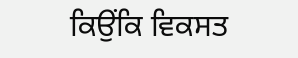ਕਿਉਂਕਿ ਵਿਕਸਤ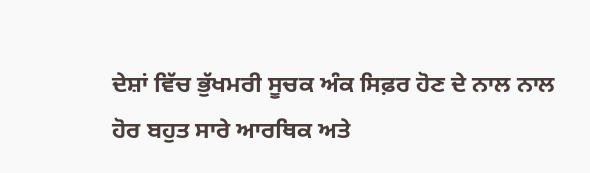ਦੇਸ਼ਾਂ ਵਿੱਚ ਭੁੱਖਮਰੀ ਸੂਚਕ ਅੰਕ ਸਿਫ਼ਰ ਹੋਣ ਦੇ ਨਾਲ ਨਾਲ ਹੋਰ ਬਹੁਤ ਸਾਰੇ ਆਰਥਿਕ ਅਤੇ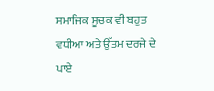ਸਮਾਜਿਕ ਸੂਚਕ ਵੀ ਬਹੁਤ ਵਧੀਆ ਅਤੇ ਉੱਤਮ ਦਰਜੇ ਦੇ ਪਾਏ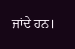ਜਾਂਦੇ ਹਨ।